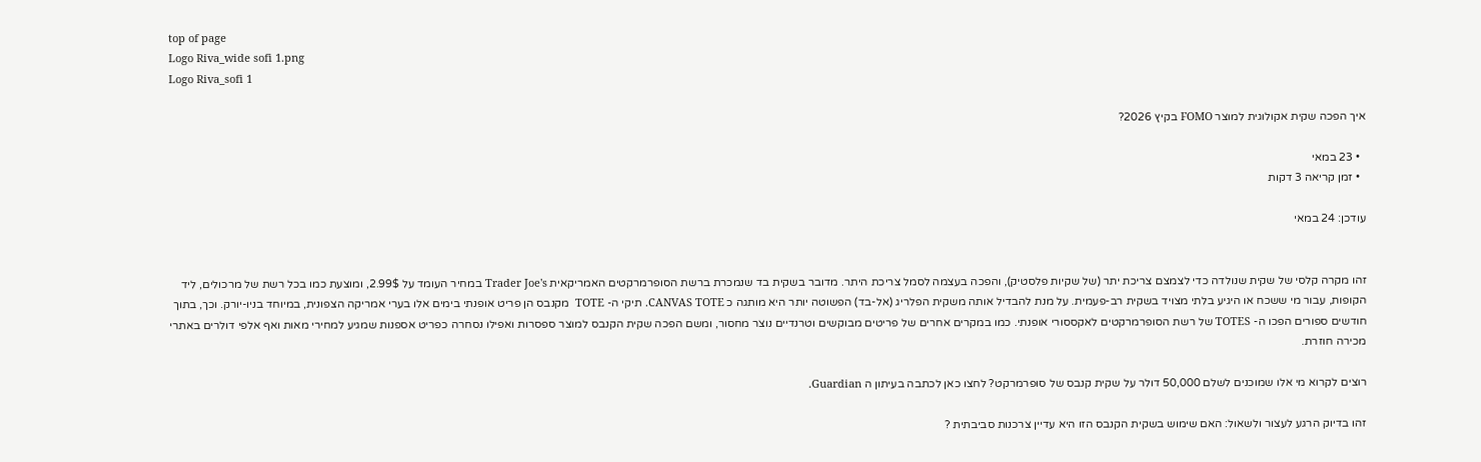top of page
Logo Riva_wide sofi 1.png
Logo Riva_sofi 1

איך הפכה שקית אקולוגית למוצר FOMO בקיץ 2026?

  • 23 במאי
  • זמן קריאה 3 דקות

עודכן: 24 במאי


זהו מקרה קלסי של שקית שנולדה כדי לצמצם צריכת יתר (של שקיות פלסטיק), והפכה בעצמה לסמל צריכת היתר. מדובר בשקית בד שנמכרת ברשת הסופרמרקטים האמריקאית Trader Joe's במחיר העומד על 2.99$, ומוצעת כמו בכל רשת של מרכולים, ליד הקופות, עבור מי ששכח או היגיע בלתי מצויד בשקית רב-פעמית. על מנת להבדיל אותה משקית הפלריג (אל-בד) הפשוטה יותר היא מותגה כ CANVAS TOTE. תיקי ה- TOTE  מקנבס הן פריט אופנתי בימים אלו בערי אמריקה הצפונית, במיוחד בניו-יורק. וכך, בתוך חודשים ספורים הפכו ה- TOTES של רשת הסופרמרקטים לאקססורי אופנתי. כמו במקרים אחרים של פריטים מבוקשים וטרנדיים נוצר מחסור, ומשם הפכה שקית הקנבס למוצר ספסרות ואפילו נסחרה כפריט אספנות שמגיע למחירי מאות ואף אלפי דולרים באתרי מכירה חוזרת.

רוצים לקרוא מי אלו שמוכנים לשלם 50,000 דולר על שקית קנבס של סופרמרקט? לחצו כאן לכתבה בעיתון ה Guardian.

זהו בדיוק הרגע לעצור ולשאול: האם שימוש בשקית הקנבס הזו היא עדיין צרכנות סביבתית ?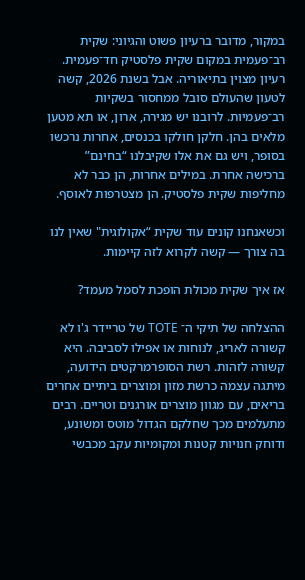במקור, מדובר ברעיון פשוט והגיוני: שקית רב־פעמית במקום שקית פלסטיק חד־פעמית. רעיון מצוין בתיאוריה. אבל בשנת 2026, קשה לטעון שהעולם סובל ממחסור בשקיות רב־פעמיות. לרובנו יש מגירה, ארון, או תא מטען מלאים בהן. חלקן חולקו בכנסים, אחרות נרכשו בסופר, ויש גם את אלו שקיבלנו “בחינם” ברכישה אחרת. במילים אחרות, הן כבר לא מחליפות שקית פלסטיק. הן מצטרפות לאוסף.

וכשאנחנו קונים עוד שקית “אקולוגית" שאין לנו בה צורך — קשה לקרוא לזה קיימות.

אז איך שקית מכולת הופכת לסמל מעמד?

ההצלחה של תיקי ה־ TOTE של טריידר ג'ו לא קשורה לאריג, לנוחות או אפילו לסביבה. היא קשורה לזהות. רשת הסופרמרקטים הידועה, מיתגה עצמה כרשת מזון ומוצרים ביתיים אחרים בריאים, עם מגוון מוצרים אורגנים וטריים. רבים מתעלמים מכך שחלקם הגדול מוטס ומשונע, ודוחק חנויות קטנות ומקומיות עקב מכבשי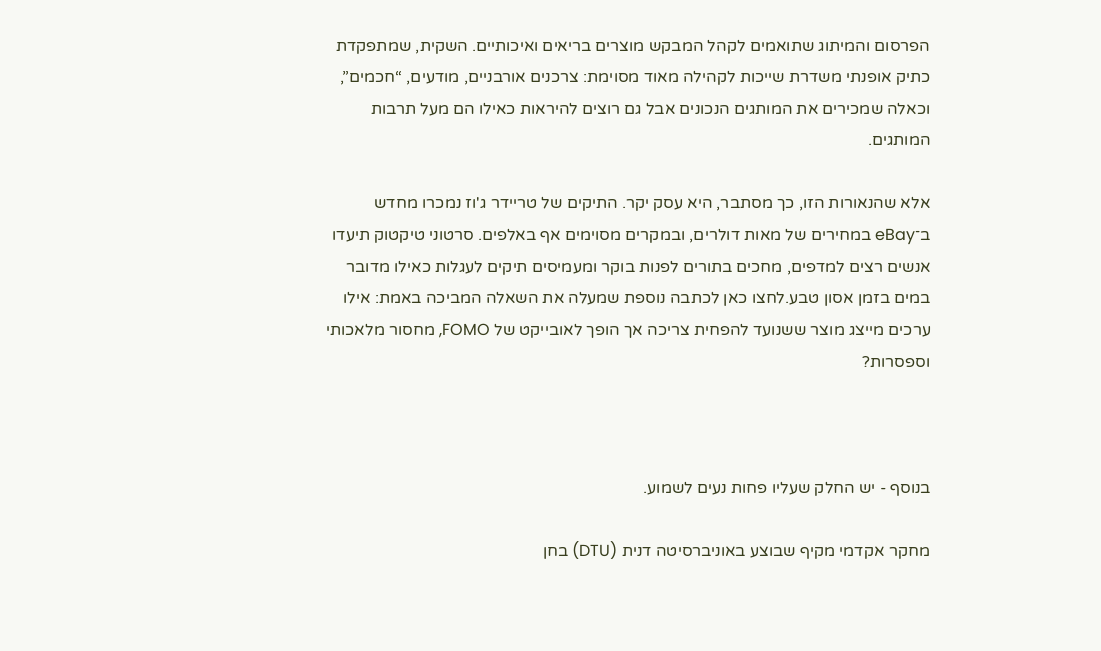הפרסום והמיתוג שתואמים לקהל המבקש מוצרים בריאים ואיכותיים. השקית, שמתפקדת כתיק אופנתי משדרת שייכות לקהילה מאוד מסוימת: צרכנים אורבניים, מודעים, “חכמים”, וכאלה שמכירים את המותגים הנכונים אבל גם רוצים להיראות כאילו הם מעל תרבות המותגים.

אלא שהנאורות הזו, כך מסתבר, היא עסק יקר. התיקים של טריידר ג'וז נמכרו מחדש ב־eBay במחירים של מאות דולרים, ובמקרים מסוימים אף באלפים. סרטוני טיקטוק תיעדו אנשים רצים למדפים, מחכים בתורים לפנות בוקר ומעמיסים תיקים לעגלות כאילו מדובר במים בזמן אסון טבע.לחצו כאן לכתבה נוספת שמעלה את השאלה המביכה באמת: אילו ערכים מייצג מוצר ששנועד להפחית צריכה אך הופך לאובייקט של FOMO, מחסור מלאכותי וספסרות?



בנוסף - יש החלק שעליו פחות נעים לשמוע.

מחקר אקדמי מקיף שבוצע באוניברסיטה דנית (DTU) בחן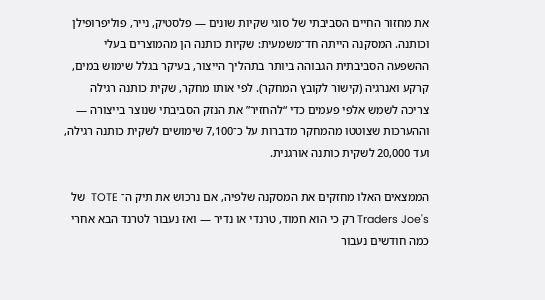את מחזור החיים הסביבתי של סוגי שקיות שונים — פלסטיק, נייר, פוליפרופילן וכותנה. המסקנה הייתה חד־משמעית: שקיות כותנה הן מהמוצרים בעלי ההשפעה הסביבתית הגבוהה ביותר בתהליך הייצור, בעיקר בגלל שימוש במים, קרקע ואנרגיה (קישור לקובץ המחקר). לפי אותו מחקר, שקית כותנה רגילה צריכה לשמש אלפי פעמים כדי “להחזיר” את הנזק הסביבתי שנוצר בייצורה — וההערכות שצוטטו מהמחקר מדברות על כ־7,100 שימושים לשקית כותנה רגילה, ועד 20,000 לשקית כותנה אורגנית.

הממצאים האלו מחזקים את המסקנה שלפיה, אם נרכוש את תיק ה־ TOTE  של Traders Joe's רק כי הוא חמוד, טרנדי או נדיר — ואז נעבור לטרנד הבא אחרי כמה חודשים נעבור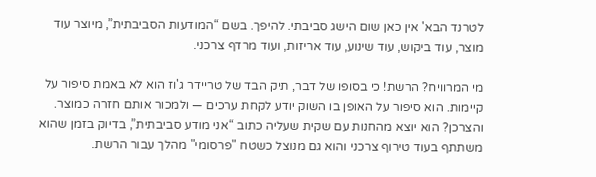לטרנד הבא' אין כאן שום הישג סביבתי. להיפך. בשם “המודעות הסביבתית”, מיוצר עוד מוצר, עוד ביקוש, עוד שינוע, עוד אריזות, ועוד מרדף צרכני.

מי המרוויח? הרשת! כי בסופו של דבר, תיק הבד של טריידר ג'וז הוא לא באמת סיפור על קיימות. הוא סיפור על האופן בו השוק יודע לקחת ערכים — ולמכור אותם חזרה כמוצר. והצרכן? הוא יוצא מהחנות עם שקית שעליה כתוב “אני מודע סביבתית”, בדיוק בזמן שהוא משתתף בעוד טירוף צרכני והוא גם מנוצל כשטח "פרסומי" מהלך עבור הרשת.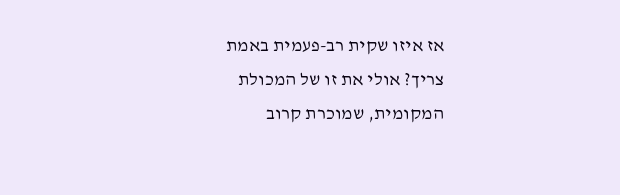אז איזו שקית רב-פעמית באמת צריך? אולי את זו של המכולת המקומית, שמוכרת קרוב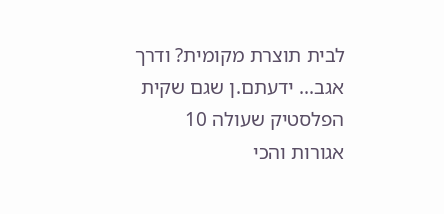לבית תוצרת מקומית? ודרך אגב... ידעתם.ן שגם שקית הפלסטיק שעולה 10 אגורות והכי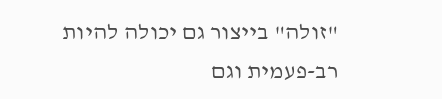"זולה" בייצור גם יכולה להיות רב-פעמית וגם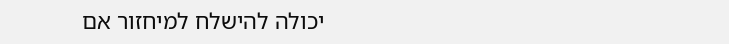יכולה להישלח למיחזור אם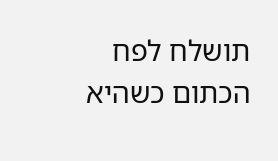תושלח לפח הכתום כשהיא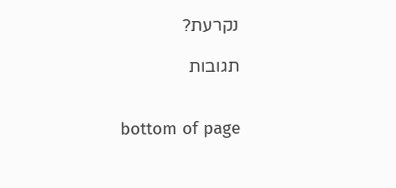נקרעת?

תגובות


bottom of page